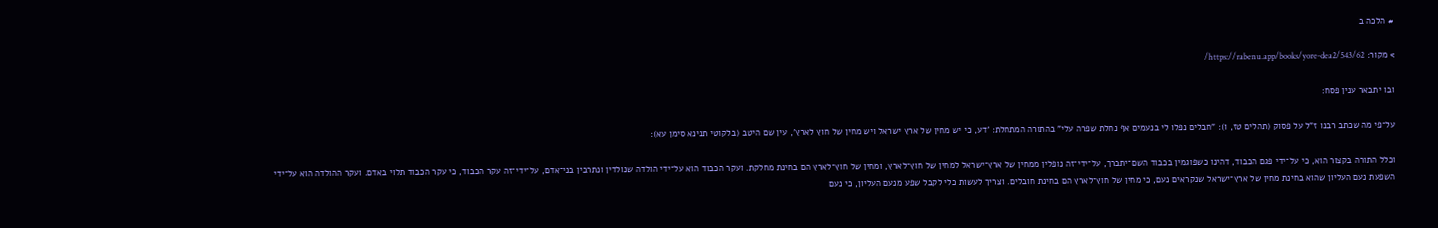# הלכה ב

> מקור: https://rabenu.app/books/yore-dea2/543/62/

ובו יתבאר ענין פסח:

על־פי מה שכתב רבנו ז"ל על פסוק (תהלים טז, ו): "חבלים נפלו לי בנעמים אף נחלת שפרה עלי" בהתורה המתחלת: 'דע, כי יש מחין של ארץ ישראל ויש מחין של חוץ לארץ', עין שם היטב (בלקוטי תנינא סימן עא):

וכלל התורה בקצור הוא, כי על־ידי פגם הכבוד, דהינו כשפוגמין בכבוד השם־יתברך, על־ידי־זה נופלין ממחין של ארץ־ישראל למחין של חוץ־לארץ, ומחין של חוץ־לארץ הם בחינת מחלקת. ועקר הכבוד הוא על־ידי הולדה שנולדין ונתרבין בני־אדם, על־ידי־זה עקר הכבוד, כי עקר הכבוד תלוי באדם. ועקר ההולדה הוא על־ידי השפעת נעם העליון שהוא בחינת מחין של ארץ־ישראל שנקראים נעם, כי מחין של חוץ־לארץ הם בחינת חובלים. וצריך לעשות כלי לקבל שפע מנעם העליון, כי נעם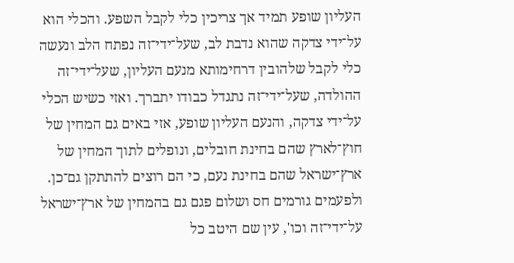העליון שופע תמיד אך צריכין כלי לקבל השפע. והכלי הוא על־ידי צדקה שהוא נדבת לב, שעל־ידי־זה נפתח הלב ונעשה כלי לקבל שלהובין דרחימותא מנעם העליון, שעל־ידי־זה ההולדה, שעל־ידי־זה נתגדל כבודו יתברך. ואזי כשיש הכלי על־ידי צדקה, והנעם העליון שופע, אזי באים גם המחין של חוץ־לארץ שהם בחינת חובלים, ונופלים לתוך המחין של ארץ־ישראל שהם בחינת נעם, כי הם רוצים להתתקן גם־כן. ולפעמים גורמים חס ושלום פגם גם בהמחין של ארץ־ישראל על־ידי־זה וכו', עין שם היטב כל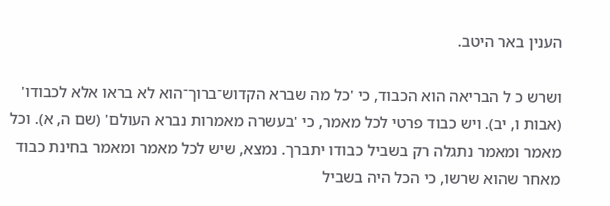הענין באר היטב.

ושרש כ ל הבריאה הוא הכבוד, כי 'כל מה שברא הקדוש־ברוך־הוא לא בראו אלא לכבודו' (אבות ו, יב). ויש כבוד פרטי לכל מאמר, כי 'בעשרה מאמרות נברא העולם' (שם ה, א). וכל מאמר ומאמר נתגלה רק בשביל כבודו יתברך. נמצא, שיש לכל מאמר ומאמר בחינת כבוד מאחר שהוא שרשו, כי הכל היה בשביל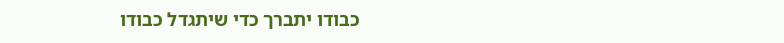כבודו יתברך כדי שיתגדל כבודו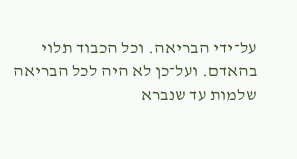על־ידי הבריאה. וכל הכבוד תלוי בהאדם. ועל־כן לא היה לכל הבריאה שלמות עד שנברא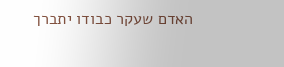האדם שעקר כבודו יתברך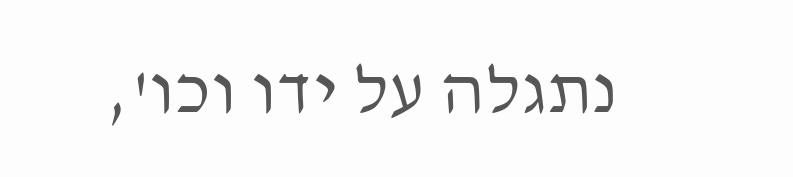נתגלה על ידו וכו',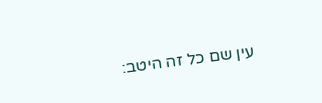עין שם כל זה היטב: